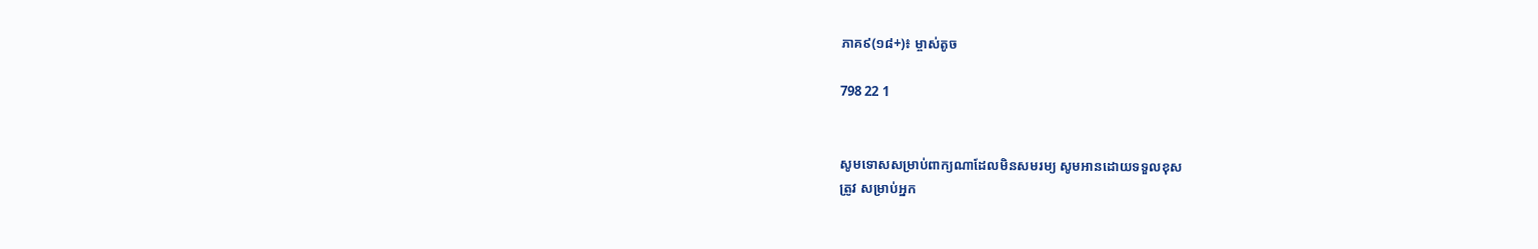ភាគ៩(១៨+)៖ ម្ចាស់តូច

798 22 1


សូមទោសសម្រាប់ពាក្យណាដែលមិនសមរម្យ សូមអានដោយទទួលខុស
ត្រូវ សម្រាប់អ្នក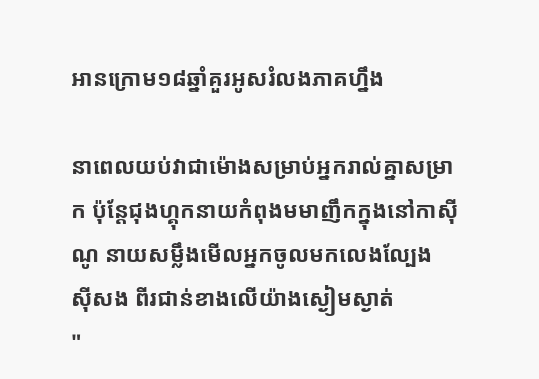អានក្រោម១៨ឆ្នាំគួរអូសរំលងភាគហ្នឹង

នាពេលយប់វាជាម៉ោងសម្រាប់អ្នករាល់គ្នាសម្រាក ប៉ុន្ដែជុងហ្គុកនាយកំពុងមមាញឹកក្នុងនៅកាស៊ីណូ នាយសម្លឹងមើលអ្នកចូលមកលេងល្បែង
ស៊ីសង ពីរជាន់ខាងលើយ៉ាងស្ងៀមស្ងាត់
"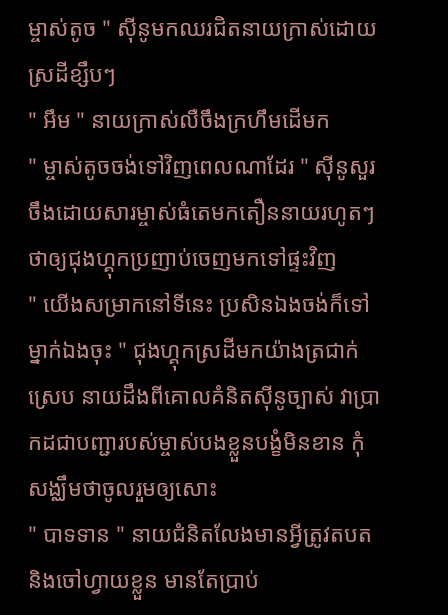ម្ចាស់តូច " ស៊ីនូមកឈរជិតនាយក្រាស់ដោយស្រដីខ្សឹបៗ
" អឹម " នាយក្រាស់លឺចឹងក្រហឹមដើមក
" ម្ចាស់តូចចង់ទៅវិញពេលណាដែរ " ស៊ីនូសួរចឹងដោយសារម្ចាស់ធំតេមកតឿននាយរហូតៗ ថាឲ្យជុងហ្គុកប្រញាប់ចេញមកទៅផ្ទះវិញ
" យើងសម្រាកនៅទីនេះ ប្រសិនឯងចង់ក៏ទៅម្នាក់ឯងចុះ " ជុងហ្គុកស្រដីមកយ៉ាងត្រជាក់ស្រេប នាយដឹងពីគោលគំនិតស៊ីនូច្បាស់ វាប្រាកដជាបញ្ជារបស់ម្ចាស់បងខ្លួនបង្ខំមិនខាន កុំសង្ឈឹមថាចូលរួមឲ្យសោះ
" បាទទាន " នាយជំនិតលែងមានអ្វីត្រូវតបតនិងចៅហ្វាយខ្លួន មានតែប្រាប់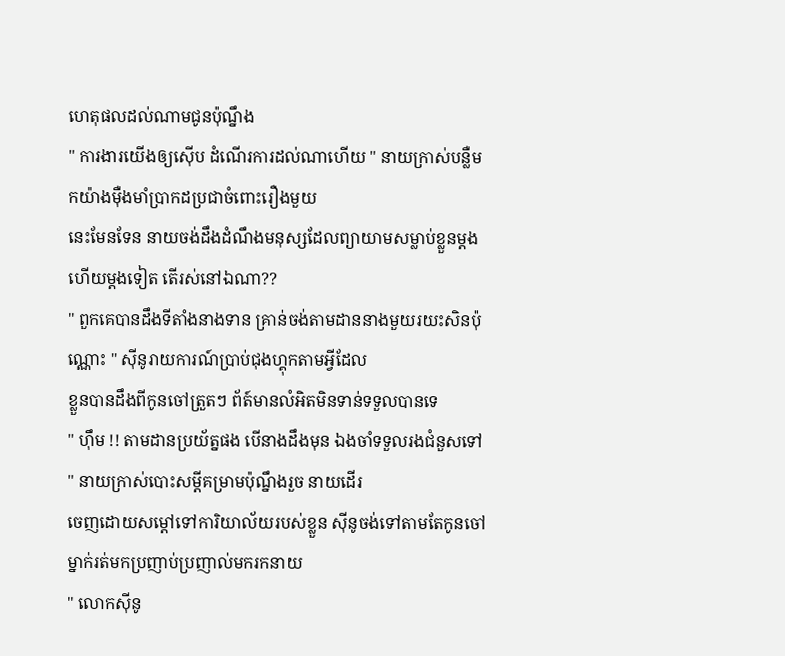ហេតុផលដល់ណាមជូនប៉ុណ្នឹង
" ការងារយើងឲ្យស៊ើប ដំណើរការដល់ណាហើយ " នាយក្រាស់បន្លឺមកយ៉ាងម៉ឺងមាំប្រាកដប្រជាចំពោះរឿងមួយ
នេះមែនទែន នាយចង់ដឹងដំណឹងមនុស្សដែលព្យាយាមសម្លាប់ខ្លួនម្ដងហើយម្ដងទៀត តើរស់នៅឯណា??
" ពួកគេបានដឹងទីតាំងនាងទាន គ្រាន់ចង់តាមដាននាងមួយរយះសិនប៉ុណ្ណោះ " ស៊ីនូរាយការណ៍ប្រាប់ជុងហ្គុកតាមអ្វីដែល
ខ្លួនបានដឹងពីកូនចៅត្រួតៗ ព័ត៍មានលំអិតមិនទាន់ទទួលបានទេ
" ហ៊ឹម !! តាមដានប្រយ័ត្នផង បើនាងដឹងមុន ឯងចាំទទួលរងជំនួសទៅ " នាយក្រាស់បោះសម្ដីគម្រាមប៉ុណ្នឹងរួច នាយដើរ
ចេញដោយសម្ដៅទៅការិយាល័យរបស់ខ្លួន ស៊ីនូចង់ទៅតាមតែកូនចៅម្នាក់រត់មកប្រញាប់ប្រញាល់មករកនាយ
" លោកស៊ីនូ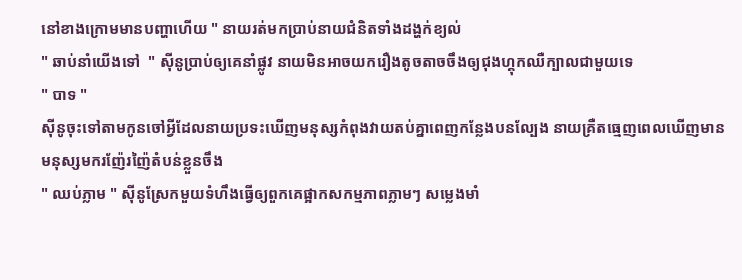នៅខាងក្រោមមានបញ្ហាហើយ " នាយរត់មកប្រាប់នាយជំនិតទាំងដង្ហក់ខ្យល់
" ឆាប់នាំយើងទៅ  " ស៊ីនូប្រាប់ឲ្យគេនាំផ្លូវ នាយមិនអាចយករឿងតូចតាចចឹងឲ្យជុងហ្គុកឈឺក្បាលជាមួយទេ
" បាទ "
ស៊ីនូចុះទៅតាមកូនចៅអ្វីដែលនាយប្រទះឃើញមនុស្សកំពុងវាយតប់គ្នាពេញកន្លែងបនល្បែង នាយគ្រឺតធ្មេញពេលឃើញមាន
មនុស្សមករញ៉ែរញ៉ៃតំបន់ខ្លួនចឹង
" ឈប់ភ្លាម " ស៊ីនូស្រែកមួយទំហឹងធ្វើឲ្យពួកគេផ្អាកសកម្មភាពភ្លាមៗ សម្លេងមាំ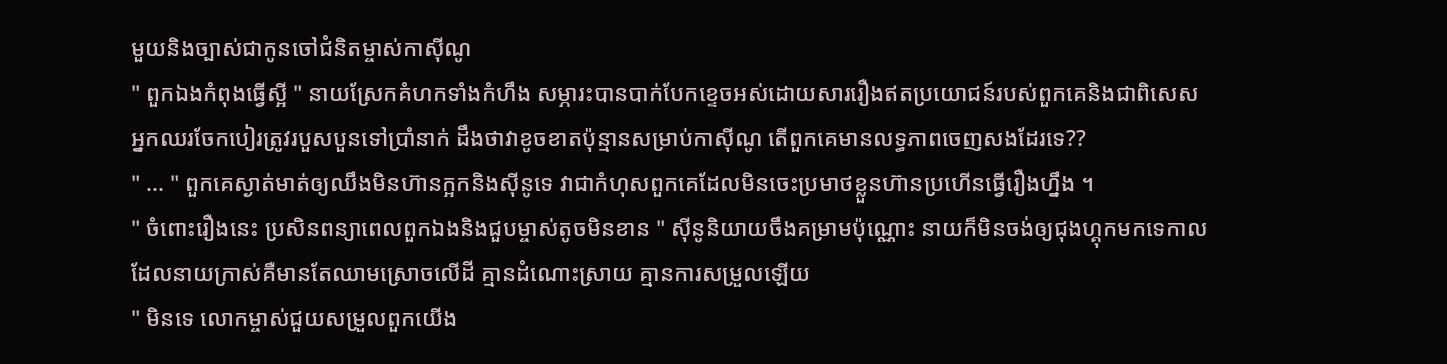មួយនិងច្បាស់ជាកូនចៅជំនិតម្ចាស់កាស៊ីណូ
" ពួកឯងកំពុងធ្វើស្អី " នាយស្រែកគំហកទាំងកំហឹង សម្ភារះបានបាក់បែកខ្ទេចអស់ដោយសាររឿងឥតប្រយោជន៍របស់ពួកគេនិងជាពិសេស
អ្នកឈរចែកបៀរត្រូវរបួសបួនទៅប្រាំនាក់ ដឹងថាវាខូចខាតប៉ុន្មានសម្រាប់កាស៊ីណូ តើពួកគេមានលទ្ធភាពចេញសងដែរទេ??
" ... " ពួកគេស្ងាត់មាត់ឲ្យឈឹងមិនហ៊ានក្អកនិងស៊ីនូទេ វាជាកំហុសពួកគេដែលមិនចេះប្រមាថខ្លួនហ៊ានប្រហើនធ្វើរឿងហ្នឹង ។
" ចំពោះរឿងនេះ ប្រសិនពន្យាពេលពួកឯងនិងជួបម្ចាស់តូចមិនខាន " ស៊ីនូនិយាយចឹងគម្រាមប៉ុណ្ណោះ នាយក៏មិនចង់ឲ្យជុងហ្គុកមកទេកាល
ដែលនាយក្រាស់គឺមានតែឈាមស្រោចលើដី គ្មានដំណោះស្រាយ គ្មានការសម្រួលឡើយ
" មិនទេ លោកម្ចាស់ជួយសម្រួលពួកយើង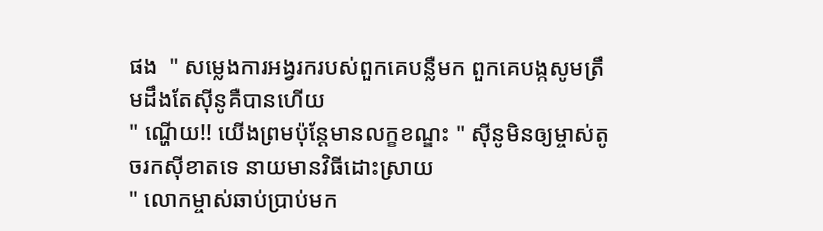ផង  " សម្លេងការអង្វរករបស់ពួកគេបន្លឺមក ពួកគេបង្កសូមត្រឹមដឹងតែស៊ីនូគឺបានហើយ
" ណ្ហើយ!! យើងព្រមប៉ុន្ដែមានលក្ខខណ្ឌះ " ស៊ីនូមិនឲ្យម្ចាស់តូចរកស៊ីខាតទេ នាយមានវិធីដោះស្រាយ
" លោកម្ចាស់ឆាប់ប្រាប់មក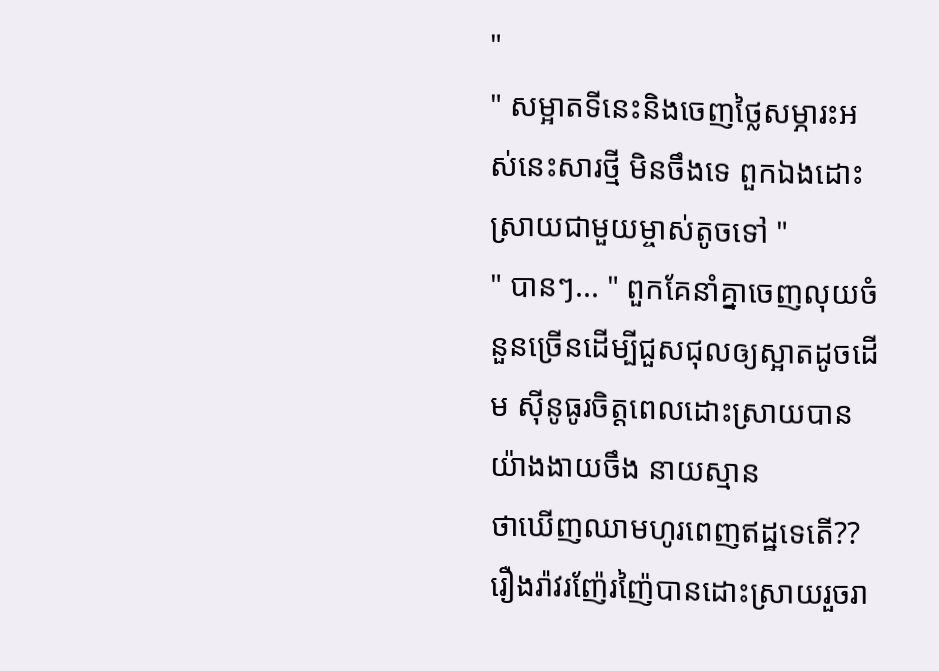"
" សម្អាតទីនេះនិងចេញថ្លៃសម្ភារះអស់នេះសារថ្មី មិនចឹងទេ ពួកឯងដោះស្រាយជាមួយម្ចាស់តូចទៅ "
" បានៗ... " ពួកគែនាំគ្នាចេញលុយចំនួនច្រើនដើម្បីជួសជុលឲ្យស្អាតដូចដើម ស៊ីនូធូរចិត្ដពេលដោះស្រាយបានយ៉ាងងាយចឹង នាយស្មាន
ថាឃើញឈាមហូរពេញឥដ្ឋទេតើ??
រឿងរ៉ាវរញ៉ែរញ៉ៃបានដោះស្រាយរួចរា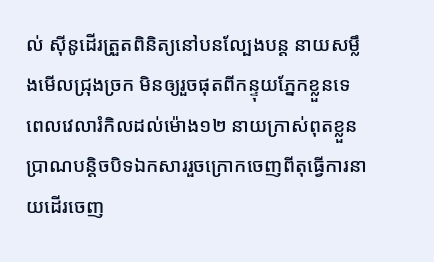ល់ ស៊ីនូដើរត្រួតពិនិត្យនៅបនល្បែងបន្ដ នាយសម្លឹងមើលជ្រុងច្រក មិនឲ្យរួចផុតពីកន្ទុយភ្នែកខ្លួនទេ
ពេលវេលារំកិលដល់ម៉ោង១២ នាយក្រាស់ពុតខ្លួនប្រាណបន្ដិចបិទឯកសាររួចក្រោកចេញពីតុធ្វើការនាយដើរចេញ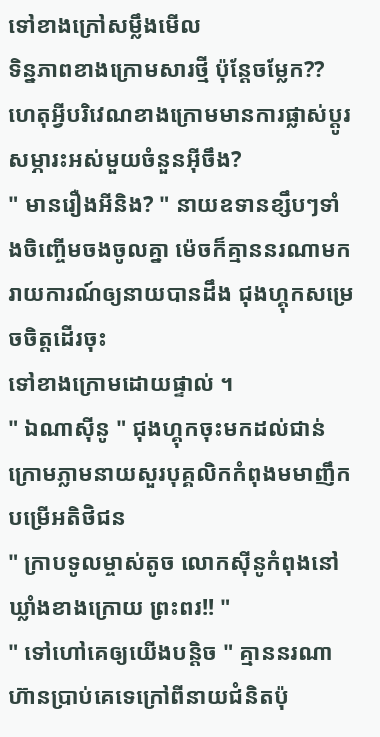ទៅខាងក្រៅសម្លឹងមើល
ទិន្នភាពខាងក្រោមសារថ្មី ប៉ុន្ដែចម្លែក?? ហេតុអ្វីបរិវេណខាងក្រោមមានការផ្លាស់ប្ដូរសម្ភារះអស់មួយចំនួនអ៊ីចឹង?
" មានរឿងអីនិង? " នាយឧទានខ្សឹបៗទាំងចិញ្ចើមចងចូលគ្នា ម៉េចក៏គ្មាននរណាមករាយការណ៍ឲ្យនាយបានដឹង ជុងហ្គុកសម្រេចចិត្ដដើរចុះ
ទៅខាងក្រោមដោយផ្ទាល់ ។
" ឯណាស៊ីនូ " ជុងហ្គុកចុះមកដល់ជាន់ក្រោមភ្លាមនាយសួរបុគ្គលិកកំពុងមមាញឹកបម្រើអតិថិជន
" ក្រាបទូលម្ចាស់តូច លោកស៊ីនូកំពុងនៅឃ្លាំងខាងក្រោយ ព្រះពរ!! "
" ទៅហៅគេឲ្យយើងបន្ដិច " គ្មាននរណាហ៊ានប្រាប់គេទេក្រៅពីនាយជំនិតប៉ុ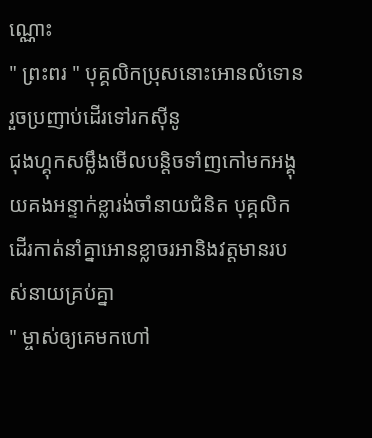ណ្ណោះ
" ព្រះពរ " បុគ្គលិកប្រុសនោះអោនលំទោនរួចប្រញាប់ដើរទៅរកស៊ីនូ
ជុងហ្គុកសម្លឹងមើលបន្ដិចទាំញកៅមកអង្គុយគងអន្ទាក់ខ្លារង់ចាំនាយជំនិត បុគ្គលិកដើរកាត់នាំគ្នាអោនខ្លាចរអានិងវត្ដមានរបស់នាយគ្រប់គ្នា
" ម្ចាស់ឲ្យគេមកហៅ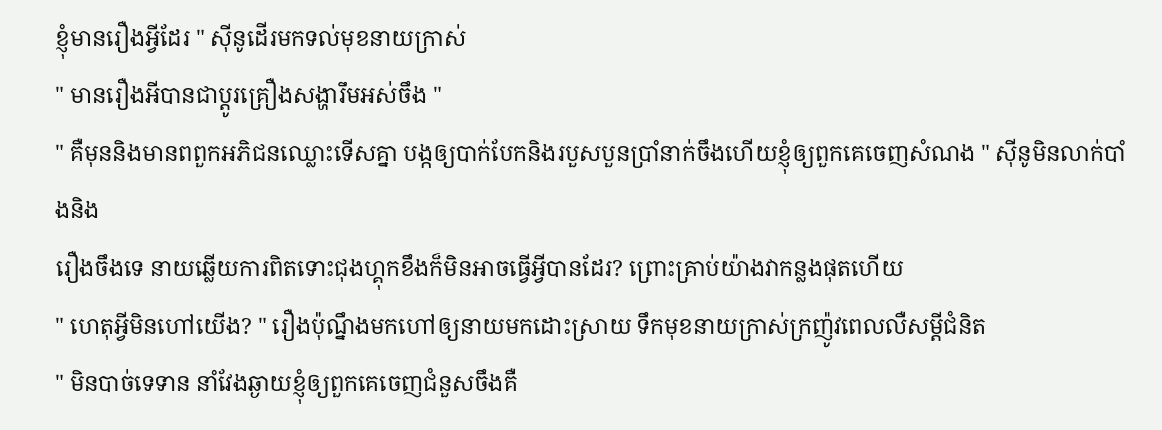ខ្ញុំមានរឿងអ្វីដែរ " ស៊ីនូដើរមកទល់មុខនាយក្រាស់
" មានរឿងអីបានជាប្ដូរគ្រឿងសង្ហារឹមអស់ចឹង "
" គឺមុននិងមានពពួកអភិជនឈ្លោះទើសគ្នា បង្កឲ្យបាក់បែកនិងរបួសបួនប្រាំនាក់ចឹងហើយខ្ញុំឲ្យពួកគេចេញសំណង " ស៊ីនូមិនលាក់បាំងនិង
រឿងចឹងទេ នាយឆ្លើយការពិតទោះជុងហ្គុកខឹងក៏មិនអាចធ្វើអ្វីបានដែរ? ព្រោះគ្រាប់យ៉ាងវាកន្លងផុតហើយ
" ហេតុអ្វីមិនហៅយើង? " រឿងប៉ុណ្នឹងមកហៅឲ្យនាយមកដោះស្រាយ ទឹកមុខនាយក្រាស់ក្រញ៉ូវពេលលឺសម្ដីជំនិត
" មិនបាច់ទេទាន នាំវែងឆ្ងាយខ្ញុំឲ្យពួកគេចេញជំនួសចឹងគឺ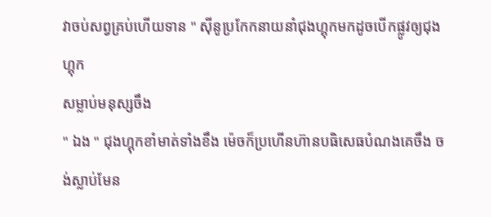វាចប់សព្វគ្រប់ហើយទាន " ស៊ីនូប្រកែកនាយនាំជុងហ្គុកមកដូចបើកផ្លូវឲ្យជុងហ្គុក
សម្លាប់មនុស្សចឹង
" ឯង " ជុងហ្គុកខាំមាត់ទាំងខឹង ម៉េចក៏ប្រហើនហ៊ានបធិសេធបំណងគេចឹង ចង់ស្លាប់មែន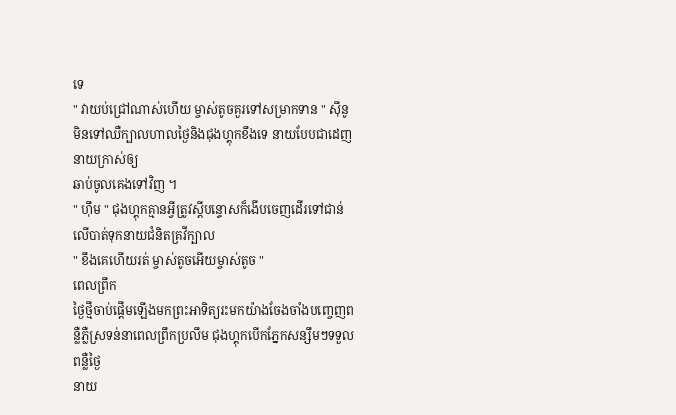ទេ
" វាយប់ជ្រៅណាស់ហើយ ម្ចាស់តូចគួរទៅសម្រាកទាន " ស៊ីនូមិនទៅឈឺក្បាលហាលថ្ងៃនិងជុងហ្គុកខឹងទេ នាយបែបជាដេញនាយក្រាស់ឲ្យ
ឆាប់ចូលគេងទៅវិញ ។
" ហ៊ឹម " ជុងហ្គុកគ្មានអ្វីត្រូវស្ដីបន្ទោសក៏ងើបចេញដើរទៅជាន់លើបាត់ទុកនាយជំនិតគ្រវីក្បាល
" ខឹងគេហើយរត់ ម្ចាស់តូចអើយម្ចាស់តូច "
ពេលព្រឹក
ថ្ងៃថ្មីចាប់ផ្ដើមឡើងមកព្រះអាទិត្យរះមកយ៉ាងចែងចាំងបញ្ចេញពន្លឺភ្លឺស្រទន់នាពេលព្រឹកប្រលឹម ជុងហ្គុកបើកភ្នែកសន្សឹមៗទទួលពន្លឺថ្ងៃ
នាយ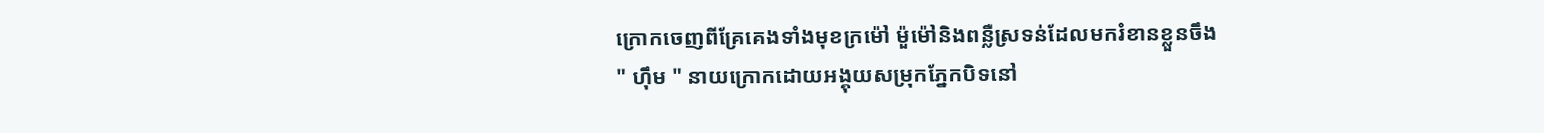ក្រោកចេញពីគ្រែគេងទាំងមុខក្រម៉ៅ ម៉ួម៉ៅនិងពន្លឺស្រទន់ដែលមករំខានខ្លួនចឹង
" ហ៊ឹម " នាយក្រោកដោយអង្គុយសម្រុកភ្នែកបិទនៅ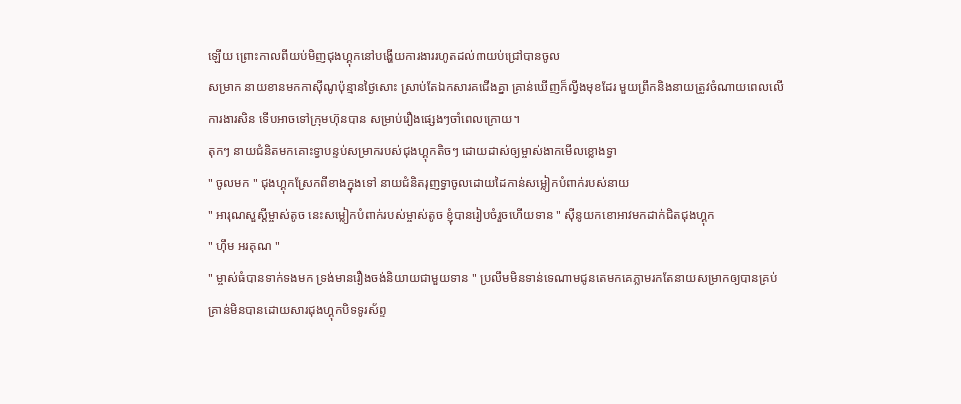ឡើយ ព្រោះកាលពីយប់មិញជុងហ្គុកនៅបង្ហើយការងាររហូតដល់៣យប់ជ្រៅបានចូល
សម្រាក នាយខានមកកាស៊ីណូប៉ុន្មានថ្ងៃសោះ ស្រាប់តែឯកសារគជើងគ្នា គ្រាន់ឃើញក៏ល្វីងមុខដែរ មួយព្រឹកនិងនាយត្រូវចំណាយពេលលើ
ការងារសិន ទើបអាចទៅក្រុមហ៊ុនបាន សម្រាប់រឿងផ្សេងៗចាំពេលក្រោយ។
តុកៗ នាយជំនិតមកគោះទ្វាបន្ទប់សម្រាករបស់ជុងហ្គុកតិចៗ ដោយដាស់ឲ្យម្ចាស់ងាកមើលខ្លោងទ្វា
" ចូលមក " ជុងហ្គុកស្រែកពីខាងក្នុងទៅ នាយជំនិតរុញទ្វាចូលដោយដៃកាន់សម្លៀកបំពាក់របស់នាយ
" អារុណសួស្ដីម្ចាស់តូច នេះសម្លៀកបំពាក់របស់ម្ចាស់តូច ខ្ញុំបានរៀបចំរួចហើយទាន " ស៊ីនូយកខោអាវមកដាក់ជិតជុងហ្គុក
" ហ៊ឹម អរគុណ "
" ម្ចាស់ធំបានទាក់ទងមក ទ្រង់មានរឿងចង់និយាយជាមួយទាន " ប្រលឹមមិនទាន់ទេណាមជូនតេមកគេភ្លាមរកតែនាយសម្រាកឲ្យបានគ្រប់
គ្រាន់មិនបានដោយសារជុងហ្គុកបិទទូរស័ព្ទ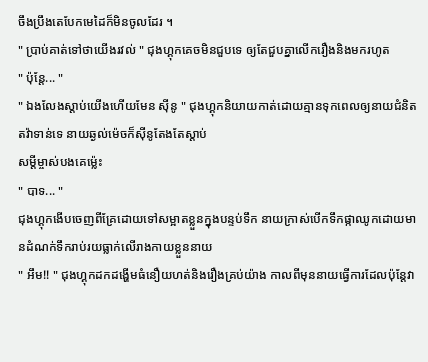ចឹងប្រឹងតេបែកមេដៃក៏មិនចូលដែរ ។
" ប្រាប់គាត់ទៅថាយើងរវល់ " ជុងហ្គុកគេចមិនជួបទេ ឲ្យតែជួបគ្នាលើករឿងនិងមករហូត
" ប៉ុន្ដែ... "
" ឯងលែងស្ដាប់យើងហើយមែន ស៊ីនូ " ជុងហ្គុកនិយាយកាត់ដោយគ្មានទុកពេលឲ្យនាយជំនិតតវ៉ាទាន់ទេ នាយឆ្ងល់ម៉េចក៏ស៊ីនូតែងតែស្ដាប់
សម្ដីម្ចាស់បងគេម្ល៉េះ
" បាទ... "
ជុងហ្គុកងើបចេញពីគ្រែដោយទៅសម្អាតខ្លួនក្នុងបន្ទប់ទឹក នាយក្រាស់បើកទឹកផ្កាឈូកដោយមានដំណក់ទឹករាប់រយធ្លាក់លើរាងកាយខ្លួននាយ
" អឹម!! " ជុងហ្គុកដកដង្ហើមធំនឿយហត់និងរឿងគ្រប់យ៉ាង កាលពីមុននាយធ្វើការដែលប៉ុន្ដែវា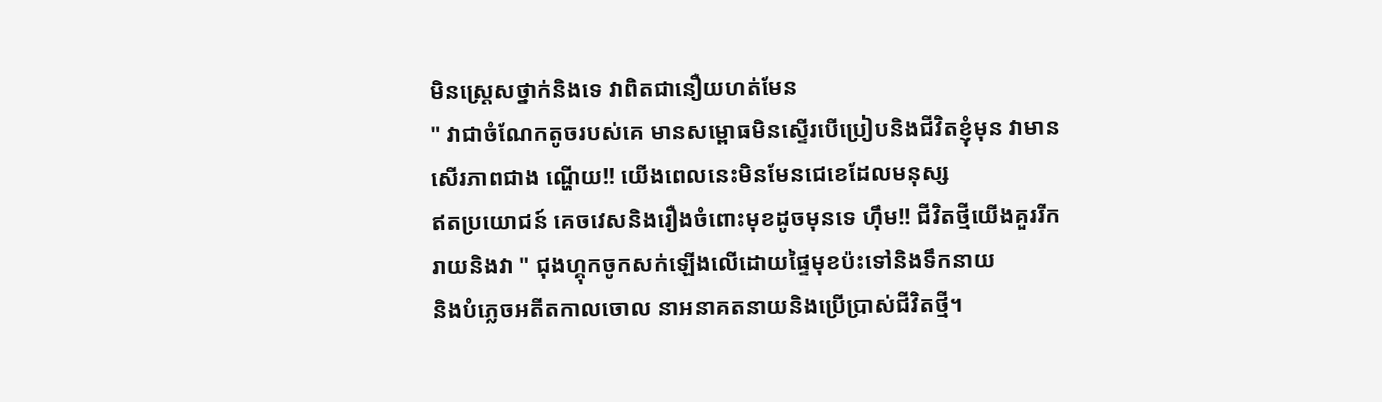មិនស្រ្ដេសថ្នាក់និងទេ វាពិតជានឿយហត់មែន
" វាជាចំណែកតូចរបស់គេ មានសម្ពោធមិនស្ទើរបើប្រៀបនិងជីវិតខ្ញុំមុន វាមានសើរភាពជាង ណ្ហើយ!! យើងពេលនេះមិនមែនជេខេដែលមនុស្ស
ឥតប្រយោជន៍ គេចវេសនិងរឿងចំពោះមុខដូចមុនទេ ហ៊ឹម!! ជីវិតថ្មីយើងគួររីករាយនិងវា " ជុងហ្គុកចូកសក់ឡើងលើដោយផ្ទៃមុខប៉ះទៅនិងទឹកនាយ
និងបំភ្លេចអតីតកាលចោល នាអនាគតនាយនិងប្រើប្រាស់ជីវិតថ្មី។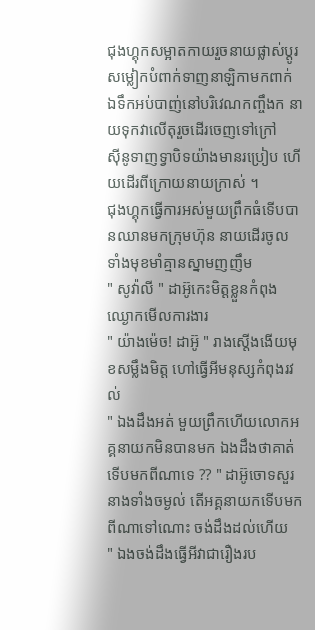ជុងហ្គុកសម្អាតកាយរួចនាយផ្លាស់ប្ដូរសម្លៀកបំពាក់ទាញនាឡិកាមកពាក់
ឯទឹកអប់បាញ់នៅបរិវេណកញ្ចឹងក នាយទុកវាលើតុរួចដើរចេញទៅក្រៅ
ស៊ីនូទាញទ្វាបិទយ៉ាងមានរប្រៀប ហើយដើរពីក្រោយនាយក្រាស់ ។
ជុងហ្គុកធ្វើការអស់មួយព្រឹកធំទើបបានឈានមកក្រុមហ៊ុន នាយដើរចូល
ទាំងមុខមាំគ្មានស្នាមញញឹម
" សូវ៉ាលី " ដាអ៊ូកេះមិត្ដខ្លួនកំពុងឈ្ងោកមើលការងារ
" យ៉ាងម៉េច! ដាអ៊ូ " រាងស្ដើងងើយមុខសម្លឹងមិត្ដ ហៅធ្វើអីមនុស្សកំពុងរវល់
" ឯងដឹងអត់ មួយព្រឹកហើយលោកអគ្គនាយកមិនបានមក ឯងដឹងថាគាត់
ទើបមកពីណាទេ ?? " ដាអ៊ូចោទសួរនាងទាំងចម្ងល់ តើអគ្គនាយកទើបមក
ពីណាទៅណោះ ចង់ដឹងដល់ហើយ
" ឯងចង់ដឹងធ្វើអីវាជារឿងរប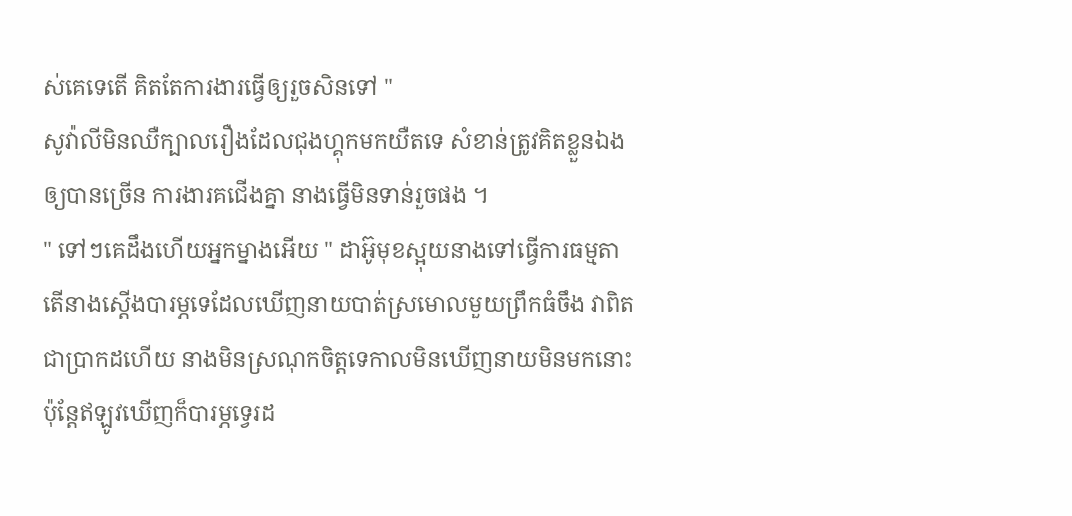ស់គេទេតើ គិតតែការងារធ្វើឲ្យរួចសិនទៅ "
សូវ៉ាលីមិនឈឺក្បាលរឿងដែលជុងហ្គុកមកយឺតទេ សំខាន់ត្រូវគិតខ្លួនឯង
ឲ្យបានច្រើន ការងារគជើងគ្នា នាងធ្វើមិនទាន់រួចផង ។
" ទៅៗគេដឹងហើយអ្នកម្នាងអើយ " ដាអ៊ូមុខស្អុយនាងទៅធ្វើការធម្មតា
តើនាងស្ដើងបារម្ភទេដែលឃើញនាយបាត់ស្រមោលមួយព្រឹកធំចឹង វាពិត
ជាប្រាកដហើយ នាងមិនស្រណុកចិត្ដទេកាលមិនឃើញនាយមិនមកនោះ
ប៉ុន្ដែឥឡូវឃើញក៏បារម្ភទ្វេរដ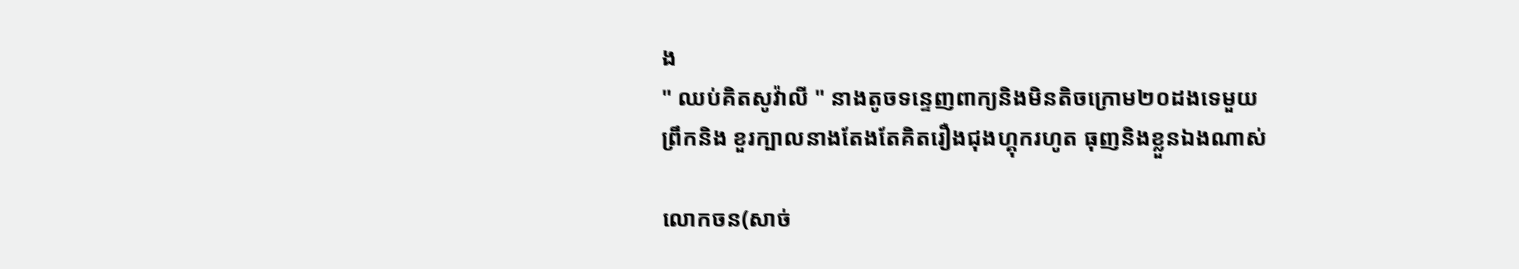ង
" ឈប់គិតសូវ៉ាលី " នាងតូចទន្ទេញពាក្យនិងមិនតិចក្រោម២០ដងទេមួយ
ព្រឹកនិង ខួរក្បាលនាងតែងតែគិតរឿងជុងហ្គុករហូត ធុញនិងខ្លួនឯងណាស់

លោកចន(សាច់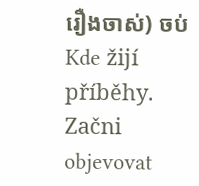រឿងចាស់) ចប់Kde žijí příběhy. Začni objevovat